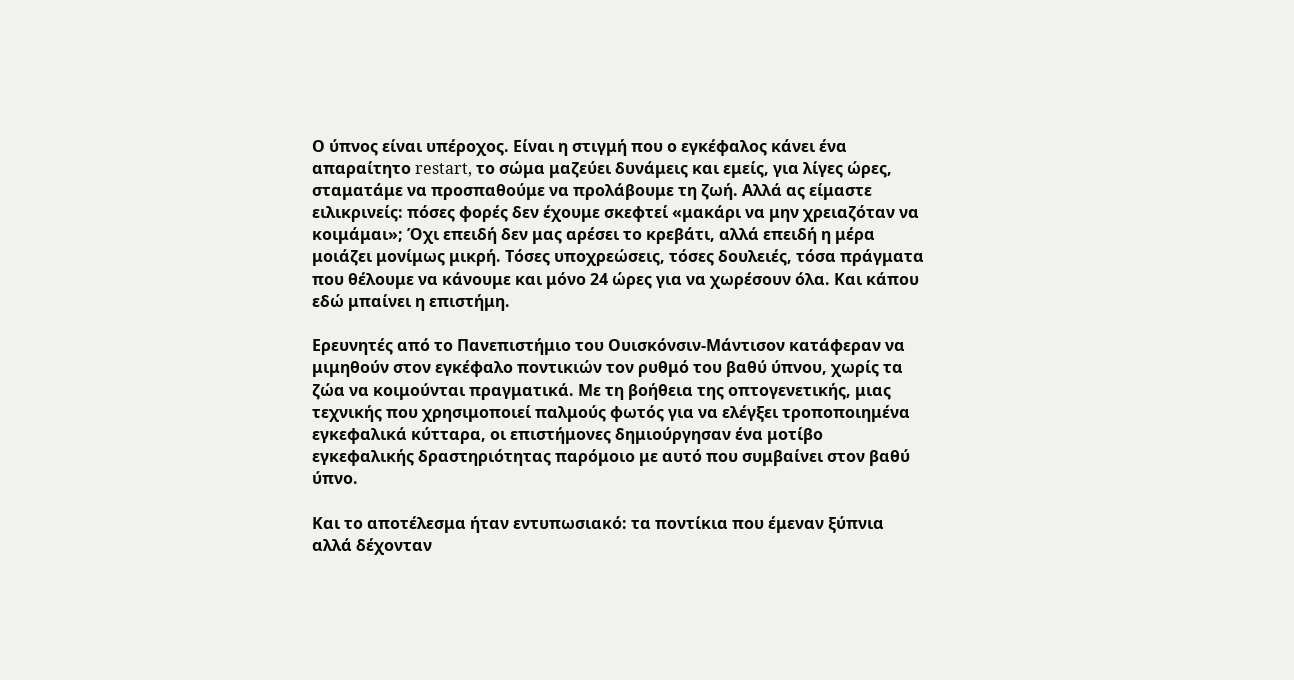Ο ύπνος είναι υπέροχος. Είναι η στιγμή που ο εγκέφαλος κάνει ένα απαραίτητο restart, το σώμα μαζεύει δυνάμεις και εμείς, για λίγες ώρες, σταματάμε να προσπαθούμε να προλάβουμε τη ζωή. Αλλά ας είμαστε ειλικρινείς: πόσες φορές δεν έχουμε σκεφτεί «μακάρι να μην χρειαζόταν να κοιμάμαι»; Όχι επειδή δεν μας αρέσει το κρεβάτι, αλλά επειδή η μέρα μοιάζει μονίμως μικρή. Τόσες υποχρεώσεις, τόσες δουλειές, τόσα πράγματα που θέλουμε να κάνουμε και μόνο 24 ώρες για να χωρέσουν όλα. Και κάπου εδώ μπαίνει η επιστήμη.

Ερευνητές από το Πανεπιστήμιο του Ουισκόνσιν-Μάντισον κατάφεραν να μιμηθούν στον εγκέφαλο ποντικιών τον ρυθμό του βαθύ ύπνου, χωρίς τα ζώα να κοιμούνται πραγματικά. Με τη βοήθεια της οπτογενετικής, μιας τεχνικής που χρησιμοποιεί παλμούς φωτός για να ελέγξει τροποποιημένα εγκεφαλικά κύτταρα, οι επιστήμονες δημιούργησαν ένα μοτίβο εγκεφαλικής δραστηριότητας παρόμοιο με αυτό που συμβαίνει στον βαθύ ύπνο.

Και το αποτέλεσμα ήταν εντυπωσιακό: τα ποντίκια που έμεναν ξύπνια αλλά δέχονταν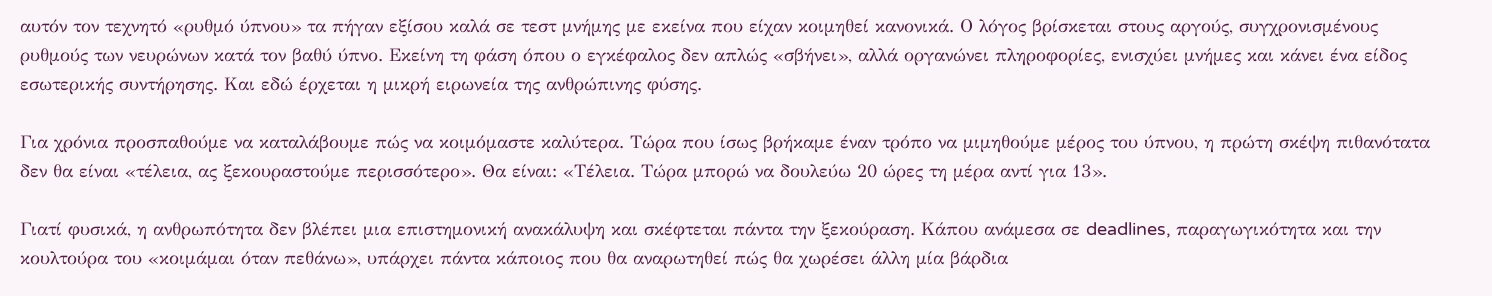αυτόν τον τεχνητό «ρυθμό ύπνου» τα πήγαν εξίσου καλά σε τεστ μνήμης με εκείνα που είχαν κοιμηθεί κανονικά. Ο λόγος βρίσκεται στους αργούς, συγχρονισμένους ρυθμούς των νευρώνων κατά τον βαθύ ύπνο. Εκείνη τη φάση όπου ο εγκέφαλος δεν απλώς «σβήνει», αλλά οργανώνει πληροφορίες, ενισχύει μνήμες και κάνει ένα είδος εσωτερικής συντήρησης. Και εδώ έρχεται η μικρή ειρωνεία της ανθρώπινης φύσης.

Για χρόνια προσπαθούμε να καταλάβουμε πώς να κοιμόμαστε καλύτερα. Τώρα που ίσως βρήκαμε έναν τρόπο να μιμηθούμε μέρος του ύπνου, η πρώτη σκέψη πιθανότατα δεν θα είναι «τέλεια, ας ξεκουραστούμε περισσότερο». Θα είναι: «Τέλεια. Τώρα μπορώ να δουλεύω 20 ώρες τη μέρα αντί για 13».

Γιατί φυσικά, η ανθρωπότητα δεν βλέπει μια επιστημονική ανακάλυψη και σκέφτεται πάντα την ξεκούραση. Κάπου ανάμεσα σε deadlines, παραγωγικότητα και την κουλτούρα του «κοιμάμαι όταν πεθάνω», υπάρχει πάντα κάποιος που θα αναρωτηθεί πώς θα χωρέσει άλλη μία βάρδια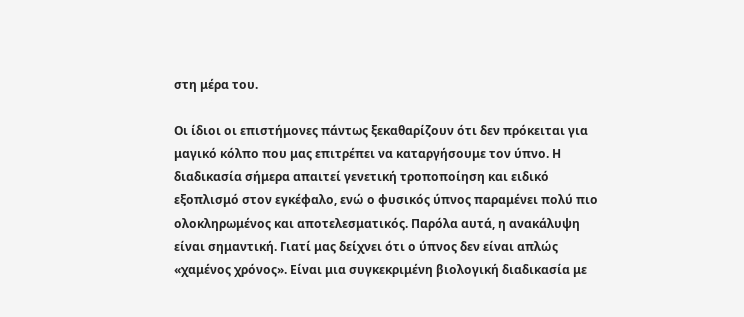στη μέρα του.

Οι ίδιοι οι επιστήμονες πάντως ξεκαθαρίζουν ότι δεν πρόκειται για μαγικό κόλπο που μας επιτρέπει να καταργήσουμε τον ύπνο. Η διαδικασία σήμερα απαιτεί γενετική τροποποίηση και ειδικό εξοπλισμό στον εγκέφαλο, ενώ ο φυσικός ύπνος παραμένει πολύ πιο ολοκληρωμένος και αποτελεσματικός. Παρόλα αυτά, η ανακάλυψη είναι σημαντική. Γιατί μας δείχνει ότι ο ύπνος δεν είναι απλώς «χαμένος χρόνος». Είναι μια συγκεκριμένη βιολογική διαδικασία με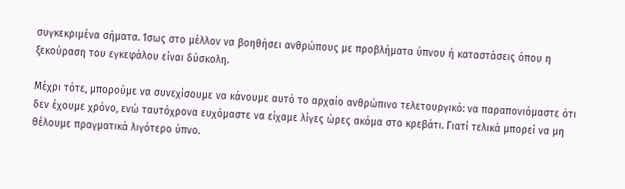συγκεκριμένα σήματα. Ίσως στο μέλλον να βοηθήσει ανθρώπους με προβλήματα ύπνου ή καταστάσεις όπου η ξεκούραση του εγκεφάλου είναι δύσκολη.

Μέχρι τότε, μπορούμε να συνεχίσουμε να κάνουμε αυτό το αρχαίο ανθρώπινο τελετουργικό: να παραπονιόμαστε ότι δεν έχουμε χρόνο, ενώ ταυτόχρονα ευχόμαστε να είχαμε λίγες ώρες ακόμα στο κρεβάτι. Γιατί τελικά μπορεί να μη θέλουμε πραγματικά λιγότερο ύπνο.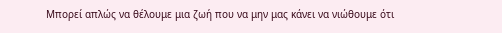Μπορεί απλώς να θέλουμε μια ζωή που να μην μας κάνει να νιώθουμε ότι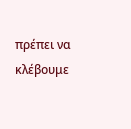πρέπει να κλέβουμε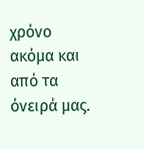χρόνο ακόμα και από τα όνειρά μας.